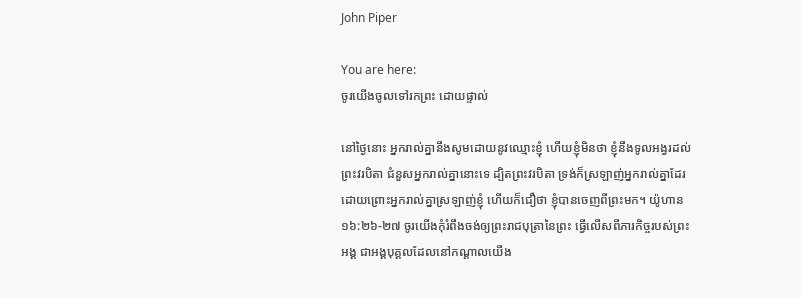John Piper

You are here:
ចូរយើងចូលទៅរកព្រះ ដោយផ្ទាល់

នៅថ្ងៃនោះ អ្នករាល់គ្នានឹងសូមដោយនូវឈ្មោះខ្ញុំ ហើយខ្ញុំមិនថា ខ្ញុំនឹងទូលអង្វរដល់ព្រះវរបិតា ជំនួសអ្នករាល់គ្នានោះទេ ដ្បិតព្រះវរបិតា ទ្រង់ក៏ស្រឡាញ់អ្នករាល់គ្នាដែរ ដោយព្រោះអ្នករាល់គ្នាស្រឡាញ់ខ្ញុំ ហើយក៏ជឿថា ខ្ញុំបានចេញពីព្រះមក។ យ៉ូហាន ១៦:២៦-២៧ ចូរយើងកុំរំពឹងចង់ឲ្យព្រះរាជបុត្រានៃព្រះ ធ្វើលើសពីភារកិច្ចរបស់ព្រះអង្គ ជាអង្គបុគ្គលដែលនៅកណ្តាលយើង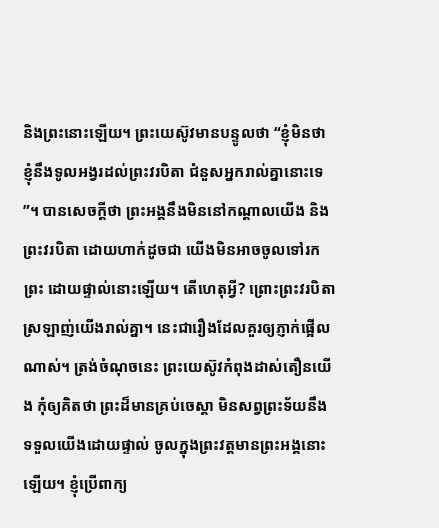និងព្រះនោះឡើយ។ ព្រះយេស៊ូវមានបន្ទូលថា “ខ្ញុំមិនថា ខ្ញុំនឹងទូលអង្វរដល់ព្រះវរបិតា ជំនួសអ្នករាល់គ្នានោះទេ”។ បានសេចក្តីថា ព្រះអង្គនឹងមិននៅកណ្តាលយើង និងព្រះវរបិតា ដោយហាក់ដូចជា យើងមិនអាចចូលទៅរកព្រះ ដោយផ្ទាល់នោះឡើយ។ តើហេតុអ្វី? ព្រោះព្រះវរបិតាស្រឡាញ់យើងរាល់គ្នា។ នេះជារឿងដែលគួរឲ្យភ្ញាក់ផ្អើលណាស់។ ត្រង់ចំណុចនេះ ព្រះយេស៊ូវកំពុងដាស់តឿនយើង កុំឲ្យគិតថា ព្រះដ៏មានគ្រប់ចេស្ដា មិនសព្វព្រះទ័យនឹងទទួលយើងដោយផ្ទាល់ ចូលក្នុងព្រះវត្តមានព្រះអង្គនោះឡើយ។ ខ្ញុំប្រើពាក្យ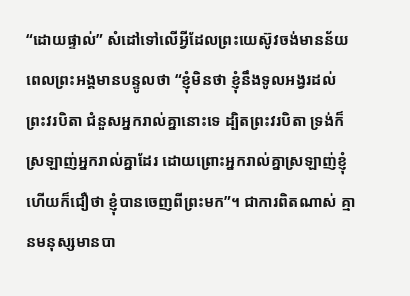“ដោយផ្ទាល់” សំដៅទៅលើអ្វីដែលព្រះយេស៊ូវចង់មានន័យ ពេលព្រះអង្គមានបន្ទូលថា “ខ្ញុំមិនថា ខ្ញុំនឹងទូលអង្វរដល់ព្រះវរបិតា ជំនួសអ្នករាល់គ្នានោះទេ ដ្បិតព្រះវរបិតា ទ្រង់ក៏ស្រឡាញ់អ្នករាល់គ្នាដែរ ដោយព្រោះអ្នករាល់គ្នាស្រឡាញ់ខ្ញុំ ហើយក៏ជឿថា ខ្ញុំបានចេញពីព្រះមក”។ ជាការពិតណាស់ គ្មានមនុស្សមានបា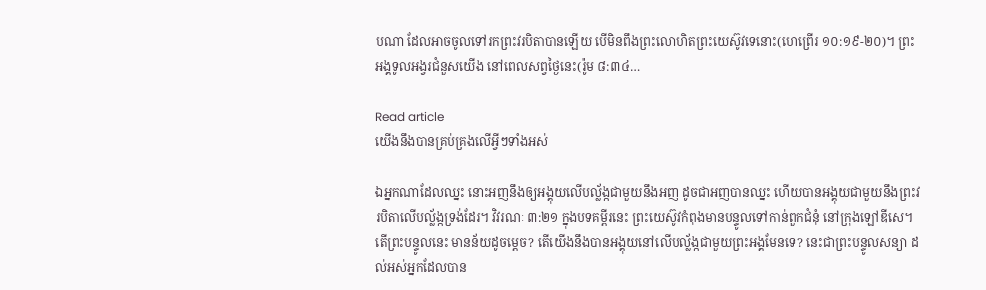បណា ដែលអាចចូលទៅរកព្រះវរបិតាបានឡើយ បើមិនពឹងព្រះលោហិតព្រះយេស៊ូវទេនោះ(ហេព្រើរ ១០:១៩-២០)។ ព្រះអង្គទូលអង្វរជំនួសយើង នៅពេលសព្វថ្ងៃនេះ(រ៉ូម ៨:៣៤…

Read article
យើងនឹងបានគ្រប់គ្រងលើអ្វីៗទាំងអស់

ឯអ្នកណាដែលឈ្នះ នោះអញនឹងឲ្យអង្គុយលើបល្ល័ង្កជាមួយនឹងអញ ដូចជាអញបានឈ្នះ ហើយបានអង្គុយជាមួយនឹងព្រះវរបិតាលើបល្ល័ង្កទ្រង់ដែរ។ វិវរណៈ ៣:២១ ក្នុងបទគម្ពីរនេះ ព្រះយេស៊ូវកំពុងមានបន្ទូលទៅកាន់ពួកជំនុំ នៅក្រុងឡៅឌីសេ។ តើព្រះបន្ទូលនេះ មានន័យដូចម្តេច? តើយើងនឹងបានអង្គុយនៅលើបល្ល័ង្កជាមួយព្រះអង្គមែនទេ? នេះជាព្រះបន្ទូលសន្យា ដល់អស់អ្នកដែលបាន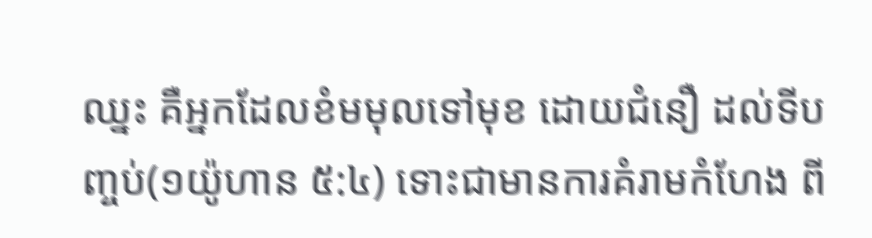ឈ្នះ គឺអ្នកដែលខំមមុលទៅមុខ ដោយជំនឿ ដល់ទីបញ្ចប់(១យ៉ូហាន ៥:៤) ទោះជាមានការគំរាមកំហែង ពី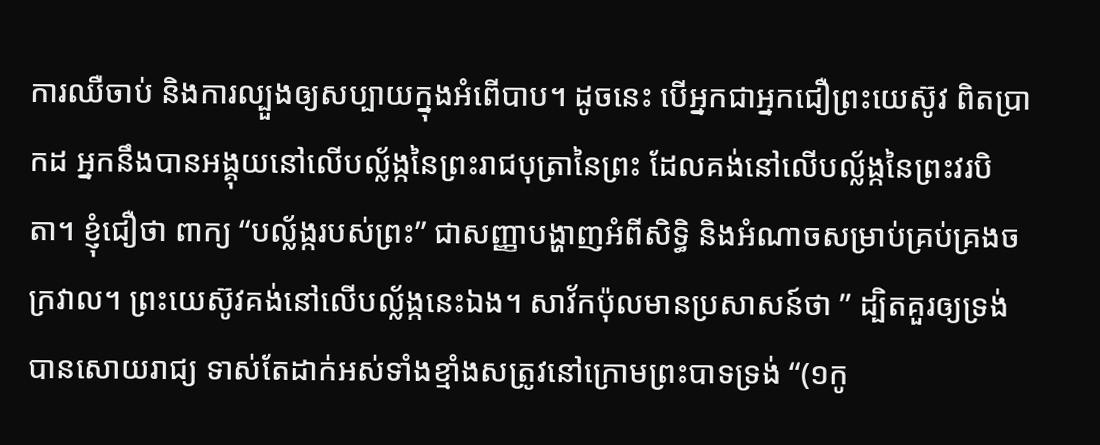ការឈឺចាប់ និងការល្បួងឲ្យសប្បាយក្នុងអំពើបាប។ ដូចនេះ បើអ្នកជាអ្នកជឿព្រះយេស៊ូវ ពិតប្រាកដ អ្នកនឹងបានអង្គុយនៅលើបល្ល័ង្កនៃព្រះរាជបុត្រានៃព្រះ ដែលគង់នៅលើបល្ល័ង្កនៃព្រះវរបិតា។ ខ្ញុំជឿថា ពាក្យ “បល្ល័ង្ករបស់ព្រះ” ជាសញ្ញាបង្ហាញអំពីសិទ្ធិ និងអំណាចសម្រាប់គ្រប់គ្រងចក្រវាល។ ព្រះយេស៊ូវគង់នៅលើបល្ល័ង្កនេះឯង។ សាវ័កប៉ុលមានប្រសាសន៍ថា ” ដ្បិតគួរឲ្យទ្រង់បានសោយរាជ្យ ទាស់តែដាក់អស់ទាំងខ្មាំងសត្រូវនៅក្រោមព្រះបាទទ្រង់ “(១កូ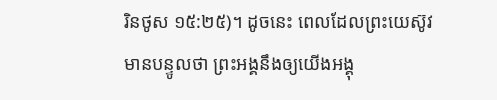រិនថូស ១៥:២៥)។ ដូចនេះ ពេលដែលព្រះយេស៊ូវមានបន្ទូលថា ព្រះអង្គនឹងឲ្យយើងអង្គុ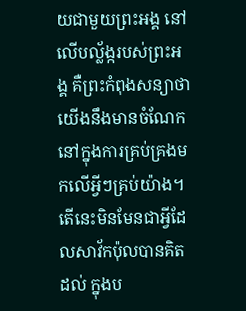យជាមួយព្រះអង្គ នៅលើបល្ល័ង្ករបស់ព្រះអង្គ គឺព្រះកំពុងសន្យាថា យើងនឹងមានចំណែក នៅក្នុងការគ្រប់គ្រងមកលើអ្វីៗគ្រប់យ៉ាង។ តើនេះមិនមែនជាអ្វីដែលសាវ័កប៉ុលបានគិតដល់ ក្នុងប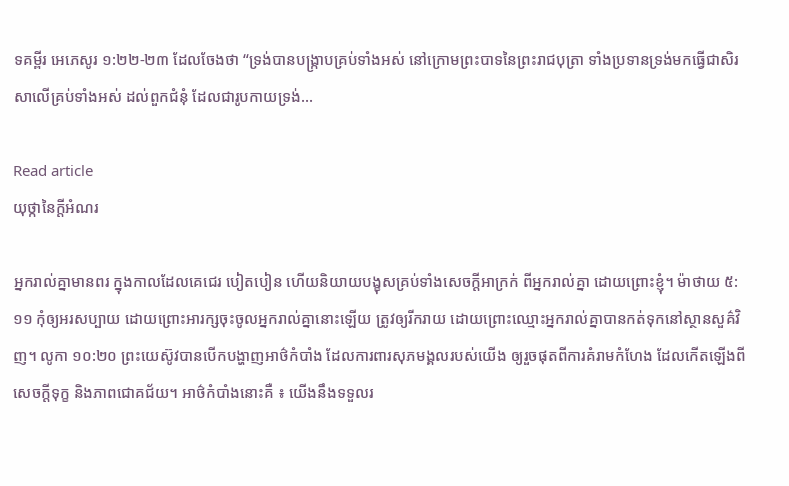ទគម្ពីរ អេភេសូរ ១:២២-២៣ ដែលចែងថា “ទ្រង់បានបង្ក្រាបគ្រប់ទាំងអស់ នៅក្រោមព្រះបាទនៃព្រះរាជបុត្រា ទាំងប្រទានទ្រង់មកធ្វើជាសិរសាលើគ្រប់ទាំងអស់ ដល់ពួកជំនុំ ដែលជារូបកាយទ្រង់…

Read article
យុថ្កានៃក្តីអំណរ

អ្នករាល់គ្នាមានពរ ក្នុងកាលដែលគេជេរ បៀតបៀន ហើយនិយាយបង្ខុសគ្រប់ទាំងសេចក្តីអាក្រក់ ពីអ្នករាល់គ្នា ដោយព្រោះខ្ញុំ។ ម៉ាថាយ ៥:១១ កុំឲ្យអរសប្បាយ ដោយព្រោះអារក្សចុះចូលអ្នករាល់គ្នានោះឡើយ ត្រូវឲ្យរីករាយ ដោយព្រោះឈ្មោះអ្នករាល់គ្នាបានកត់ទុកនៅស្ថានសួគ៌វិញ។ លូកា ១០:២០ ព្រះយេស៊ូវបានបើកបង្ហាញអាថ៌កំបាំង ដែលការពារសុភមង្គលរបស់យើង ឲ្យរួចផុតពីការគំរាមកំហែង ដែលកើតឡើងពីសេចក្តីទុក្ខ និងភាពជោគជ័យ។ អាថ៌កំបាំងនោះគឺ ៖ យើងនឹងទទួលរ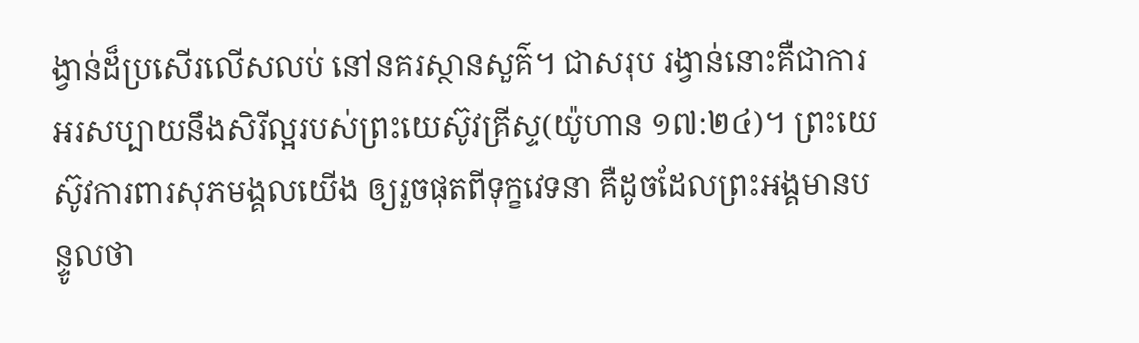ង្វាន់ដ៏ប្រសើរលើសលប់ នៅនគរស្ថានសួគ៌។ ជាសរុប រង្វាន់នោះគឺជាការអរសប្បាយនឹងសិរីល្អរបស់ព្រះយេស៊ូវគ្រីស្ទ(យ៉ូហាន ១៧:២៤)។ ព្រះយេស៊ូវការពារសុភមង្គលយើង ឲ្យរួចផុតពីទុក្ខវេទនា គឺដូចដែលព្រះអង្គមានបន្ទូលថា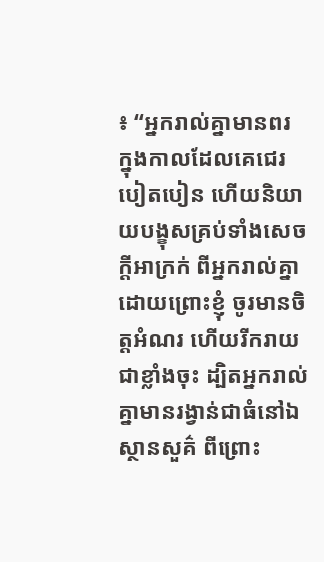៖ “អ្នករាល់គ្នាមានពរ ក្នុងកាលដែលគេជេរ បៀតបៀន ហើយនិយាយបង្ខុសគ្រប់ទាំងសេចក្តីអាក្រក់ ពីអ្នករាល់គ្នា ដោយព្រោះខ្ញុំ ចូរមានចិត្តអំណរ ហើយរីករាយជាខ្លាំងចុះ ដ្បិតអ្នករាល់គ្នាមានរង្វាន់ជាធំនៅឯស្ថានសួគ៌ ពីព្រោះ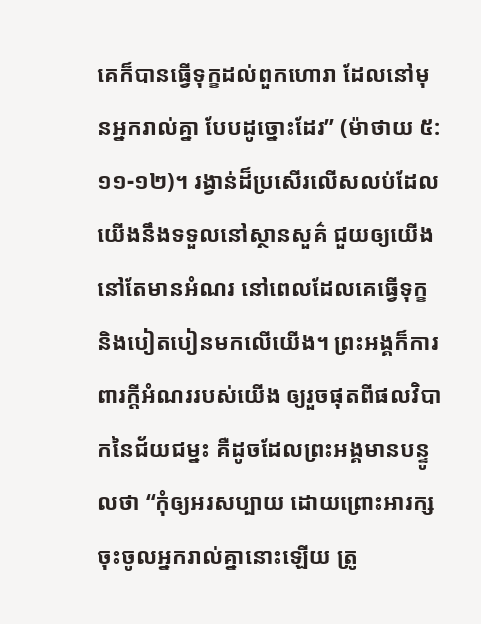គេក៏បានធ្វើទុក្ខដល់ពួកហោរា ដែលនៅមុនអ្នករាល់គ្នា បែបដូច្នោះដែរ” (ម៉ាថាយ ៥:១១-១២)។ រង្វាន់ដ៏ប្រសើរលើសលប់ដែលយើងនឹងទទួលនៅស្ថានសួគ៌ ជួយឲ្យយើងនៅតែមានអំណរ នៅពេលដែលគេធ្វើទុក្ខ និងបៀតបៀនមកលើយើង។ ព្រះអង្គក៏ការពារក្តីអំណររបស់យើង ឲ្យរួចផុតពីផលវិបាកនៃជ័យជម្នះ គឺដូចដែលព្រះអង្គមានបន្ទូលថា “កុំឲ្យអរសប្បាយ ដោយព្រោះអារក្សចុះចូលអ្នករាល់គ្នានោះឡើយ ត្រូ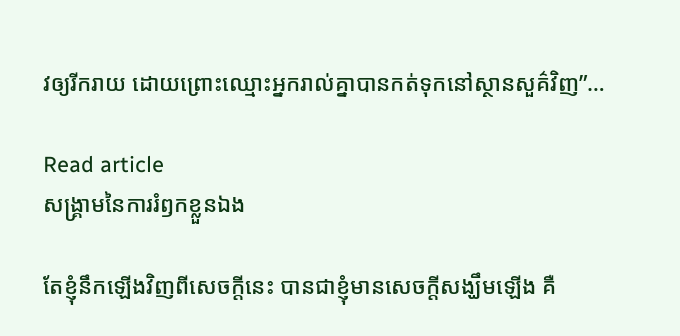វឲ្យរីករាយ ដោយព្រោះឈ្មោះអ្នករាល់គ្នាបានកត់ទុកនៅស្ថានសួគ៌វិញ”…

Read article
សង្រ្គាមនៃការរំឭកខ្លួនឯង

តែខ្ញុំនឹកឡើងវិញពីសេចក្តីនេះ បានជាខ្ញុំមានសេចក្តីសង្ឃឹមឡើង គឺ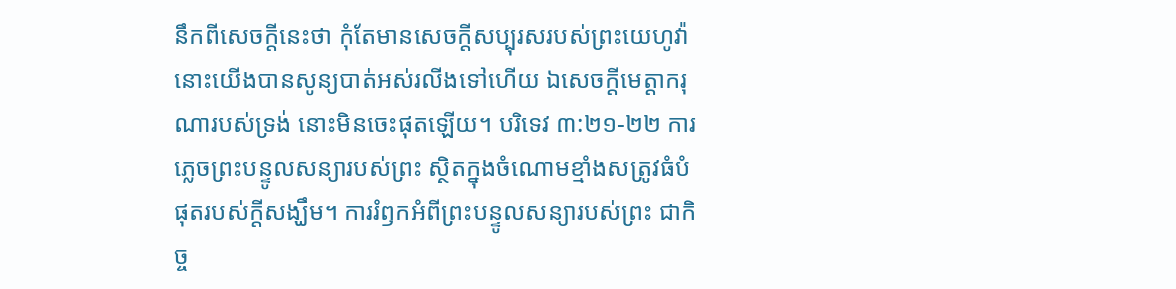នឹកពីសេចក្តីនេះថា កុំតែមានសេចក្តីសប្បុរសរបស់ព្រះយេហូវ៉ា នោះយើងបានសូន្យបាត់អស់រលីងទៅហើយ ឯសេចក្តីមេត្តាករុណារបស់ទ្រង់ នោះមិនចេះផុតឡើយ។ បរិទេវ ៣:២១-២២ ការភ្លេចព្រះបន្ទូលសន្យារបស់ព្រះ ស្ថិតក្នុងចំណោមខ្មាំងសត្រូវធំបំផុតរបស់ក្តីសង្ឃឹម។ ការរំឭកអំពីព្រះបន្ទូលសន្យារបស់ព្រះ ជាកិច្ច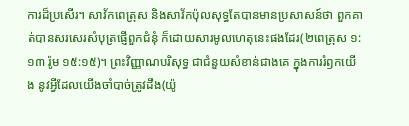ការដ៏ប្រសើរ។ សាវ័កពេត្រុស និងសាវ័កប៉ុលសុទ្ធតែបានមានប្រសាសន៍ថា ពួកគាត់បានសរសេរសំបុត្រផ្ញើពួកជំនុំ ក៏ដោយសារមូលហេតុនេះផងដែរ(២ពេត្រុស ១:១៣ រ៉ូម ១៥:១៥)។ ព្រះវិញ្ញាណបរិសុទ្ធ ជាជំនួយសំខាន់ជាងគេ ក្នុងការរំឭកយើង នូវអ្វីដែលយើងចាំបាច់ត្រូវដឹង(យ៉ូ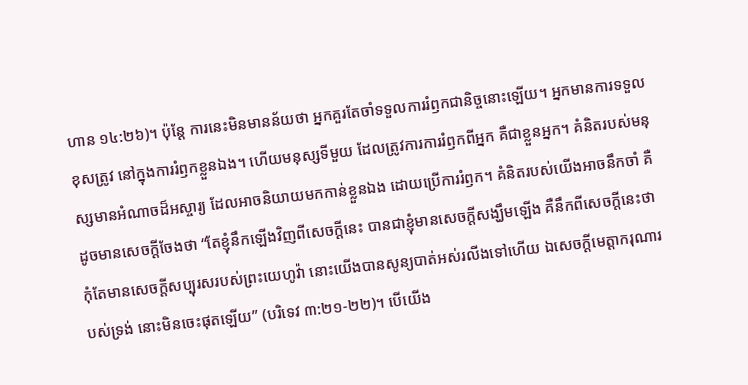ហាន ១៤:២៦)។ ប៉ុន្តែ ការនេះមិនមានន័យថា អ្នកគួរតែចាំទទួលការរំឭកជានិច្ចនោះឡើយ។ អ្នកមានការទទួលខុសត្រូវ នៅក្នុងការរំឭកខ្លួនឯង។ ហើយមនុស្សទីមួយ ដែលត្រូវការការរំឭកពីអ្នក គឺជាខ្លួនអ្នក។ គំនិតរបស់មនុស្សមានអំណាចដ៏អស្ចារ្យ ដែលអាចនិយាយមកកាន់ខ្លួនឯង ដោយប្រើការរំឭក។ គំនិតរបស់យើងអាចនឹកចាំ គឺដូចមានសេចក្តីចែងថា “តែខ្ញុំនឹកឡើងវិញពីសេចក្តីនេះ បានជាខ្ញុំមានសេចក្តីសង្ឃឹមឡើង គឺនឹកពីសេចក្តីនេះថា កុំតែមានសេចក្តីសប្បុរសរបស់ព្រះយេហូវ៉ា នោះយើងបានសូន្យបាត់អស់រលីងទៅហើយ ឯសេចក្តីមេត្តាករុណារបស់ទ្រង់ នោះមិនចេះផុតឡើយ” (បរិទេវ ៣:២១-២២)។ បើយើង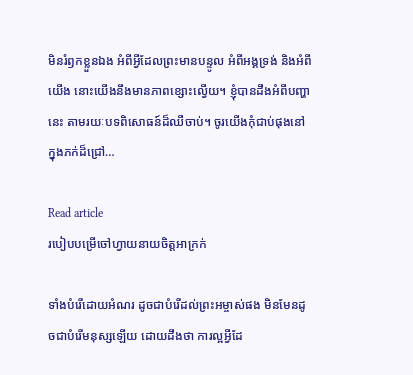មិនរំឭកខ្លួនឯង អំពីអ្វីដែលព្រះមានបន្ទូល អំពីអង្គទ្រង់ និងអំពីយើង នោះយើងនឹងមានភាពខ្សោះល្វើយ។ ខ្ញុំបានដឹងអំពីបញ្ហានេះ តាមរយៈបទពិសោធន៍ដ៏ឈឺចាប់។ ចូរយើងកុំជាប់ផុងនៅក្នុងភក់ដ៏ជ្រៅ…

Read article
របៀបបម្រើចៅហ្វាយនាយចិត្តអាក្រក់

ទាំងបំរើដោយអំណរ ដូចជាបំរើដល់ព្រះអម្ចាស់ផង មិនមែនដូចជាបំរើមនុស្សឡើយ ដោយដឹងថា ការល្អអ្វីដែ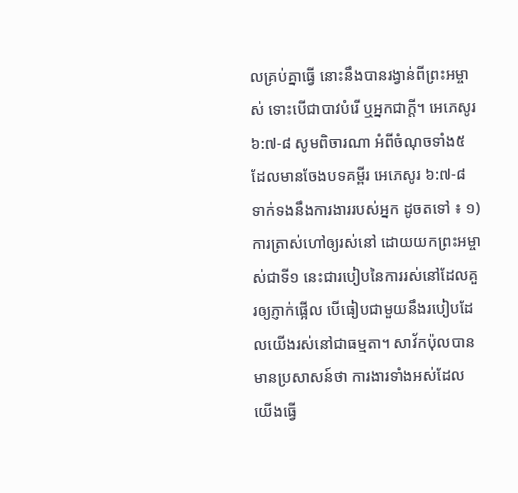លគ្រប់គ្នាធ្វើ នោះនឹងបានរង្វាន់ពីព្រះអម្ចាស់ ទោះបើជាបាវបំរើ ឬអ្នកជាក្តី។ អេភេសូរ ៦:៧-៨ សូមពិចារណា អំពីចំណុចទាំង៥ ដែលមានចែងបទគម្ពីរ អេភេសូរ ៦:៧-៨ ទាក់ទងនឹងការងាររបស់អ្នក ដូចតទៅ ៖ ១) ការត្រាស់ហៅឲ្យរស់នៅ ដោយយកព្រះអម្ចាស់ជាទី១ នេះជារបៀបនៃការរស់នៅដែលគួរឲ្យភ្ញាក់ផ្អើល បើធៀបជាមួយនឹងរបៀបដែលយើងរស់នៅជាធម្មតា។ សាវ័កប៉ុលបានមានប្រសាសន៍ថា ការងារទាំងអស់ដែលយើងធ្វើ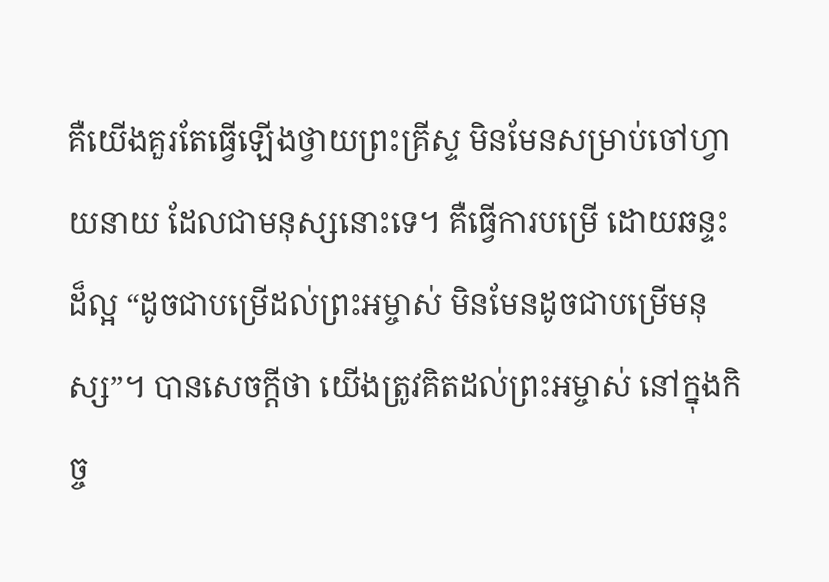គឺយើងគួរតែធ្វើឡើងថ្វាយព្រះគ្រីស្ទ មិនមែនសម្រាប់ចៅហ្វាយនាយ ដែលជាមនុស្សនោះទេ។ គឺធ្វើការបម្រើ ដោយឆន្ទះដ៏ល្អ “ដូចជាបម្រើដល់ព្រះអម្ចាស់ មិនមែនដូចជាបម្រើមនុស្ស”។ បានសេចក្តីថា យើងត្រូវគិតដល់ព្រះអម្ចាស់ នៅក្នុងកិច្ច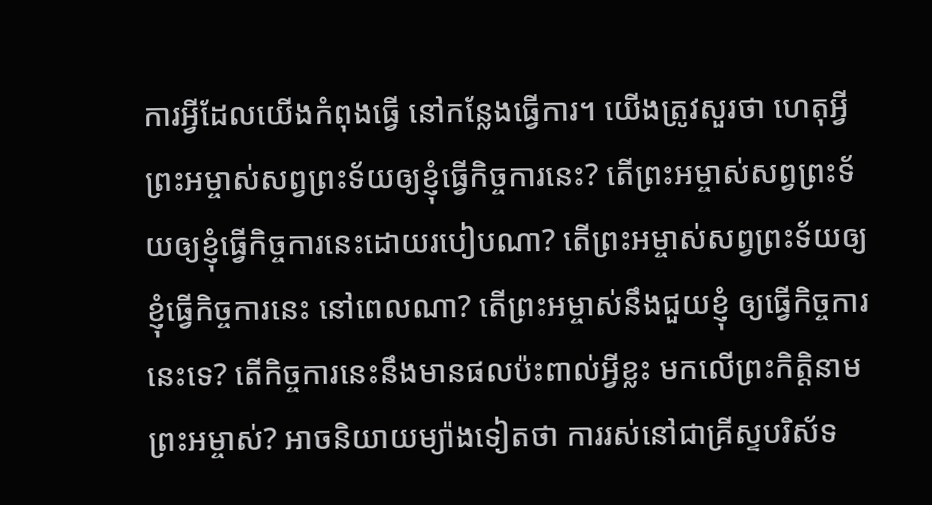ការអ្វីដែលយើងកំពុងធ្វើ នៅកន្លែងធ្វើការ។ យើងត្រូវសួរថា ហេតុអ្វីព្រះអម្ចាស់សព្វព្រះទ័យឲ្យខ្ញុំធ្វើកិច្ចការនេះ? តើព្រះអម្ចាស់សព្វព្រះទ័យឲ្យខ្ញុំធ្វើកិច្ចការនេះដោយរបៀបណា? តើព្រះអម្ចាស់សព្វព្រះទ័យឲ្យខ្ញុំធ្វើកិច្ចការនេះ នៅពេលណា? តើព្រះអម្ចាស់នឹងជួយខ្ញុំ ឲ្យធ្វើកិច្ចការនេះទេ? តើកិច្ចការនេះនឹងមានផលប៉ះពាល់អ្វីខ្លះ មកលើព្រះកិត្តិនាមព្រះអម្ចាស់? អាចនិយាយម្យ៉ាងទៀតថា ការរស់នៅជាគ្រីស្ទបរិស័ទ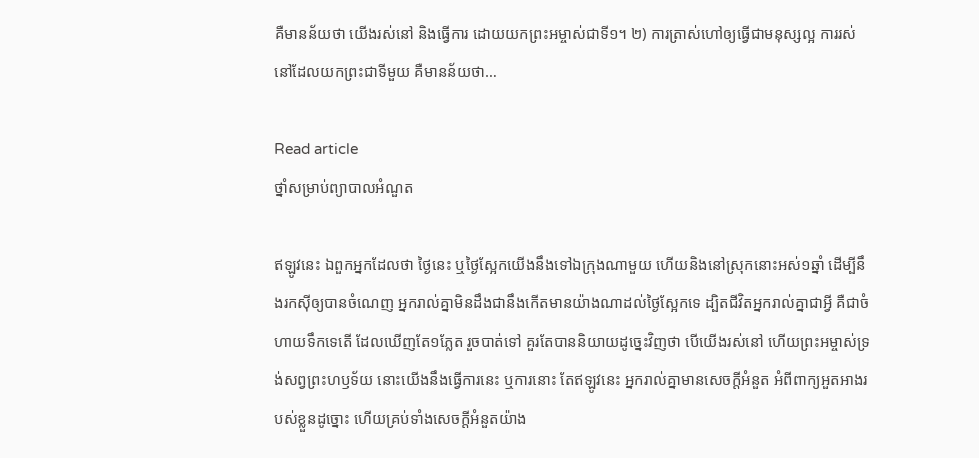គឺមានន័យថា យើងរស់នៅ និងធ្វើការ ដោយយកព្រះអម្ចាស់ជាទី១។ ២) ការត្រាស់ហៅឲ្យធ្វើជាមនុស្សល្អ ការរស់នៅដែលយកព្រះជាទីមួយ គឺមានន័យថា…

Read article
ថ្នាំសម្រាប់ព្យាបាលអំណួត

ឥឡូវនេះ ឯពួកអ្នកដែលថា ថ្ងៃនេះ ឬថ្ងៃស្អែកយើងនឹងទៅឯក្រុងណាមួយ ហើយនិងនៅស្រុកនោះអស់១ឆ្នាំ ដើម្បីនឹងរកស៊ីឲ្យបានចំណេញ អ្នករាល់គ្នាមិនដឹងជានឹងកើតមានយ៉ាងណាដល់ថ្ងៃស្អែកទេ ដ្បិតជីវិតអ្នករាល់គ្នាជាអ្វី គឺជាចំហាយទឹកទេតើ ដែលឃើញតែ១ភ្លែត រួចបាត់ទៅ គួរតែបាននិយាយដូច្នេះវិញថា បើយើងរស់នៅ ហើយព្រះអម្ចាស់ទ្រង់សព្វព្រះហឫទ័យ នោះយើងនឹងធ្វើការនេះ ឬការនោះ តែឥឡូវនេះ អ្នករាល់គ្នាមានសេចក្តីអំនួត អំពីពាក្យអួតអាងរបស់ខ្លួនដូច្នោះ ហើយគ្រប់ទាំងសេចក្តីអំនួតយ៉ាង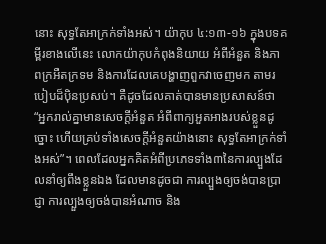នោះ សុទ្ធតែអាក្រក់ទាំងអស់។ យ៉ាកុប ៤:១៣-១៦ ក្នុងបទគម្ពីរខាងលើនេះ លោកយ៉ាកុបកំពុងនិយាយ អំពីអំនួត និងភាពក្រអឺតក្រទម និងការដែលគេបង្ហាញពួកវាចេញមក តាមរបៀបដ៏ប៉ិនប្រសប់។ គឺដូចដែលគាត់បានមានប្រសាសន៍ថា “អ្នករាល់គ្នាមានសេចក្តីអំនួត អំពីពាក្យអួតអាងរបស់ខ្លួនដូច្នោះ ហើយគ្រប់ទាំងសេចក្តីអំនួតយ៉ាងនោះ សុទ្ធតែអាក្រក់ទាំងអស់”។ ពេលដែលអ្នកគិតអំពីប្រភេទទាំង៣នៃការល្បួងដែលនាំឲ្យពឹងខ្លួនឯង ដែលមានដូចជា ការល្បួងឲ្យចង់បានប្រាជ្ញា ការល្បួងឲ្យចង់បានអំណាច និង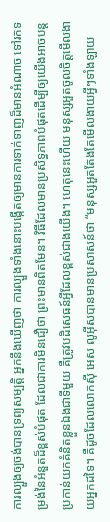ការល្បួងឲ្យចង់បានទ្រព្យសម្បត្តិ អ្នកនឹងឃើញថា ការល្បួងទាំងនោះបង្កើតឲ្យមានការទាក់ទាញដ៏មានអំណាច ទៅរកទម្រង់នៃអំនួតដ៏ខ្ពស់បំផុត ដែលជាការមិនជឿថា ព្រះមានពិតមែន។ វិធីដែលមានប្រសិទ្ធភាពបំផុតដើម្បីឲ្យយើងអាចបន្តប្រកាន់យកគំនិតខ្លួនឯងជាទីមួយ គឺត្រូវបដិសេធន៍អ្វីដែលខ្ពស់ជាងយើង។ ហេតុនេះហើយ មនុស្សអួតចូលចិត្តមើលងាយអ្នកដទៃ។ គឺដូចដែលលោកស៊ី អេស លូអ៊ីសបានមានប្រសាសន៍ថា “មនុស្សអួតតែងតែមើលងាយអ្វីៗទាំងឡាយ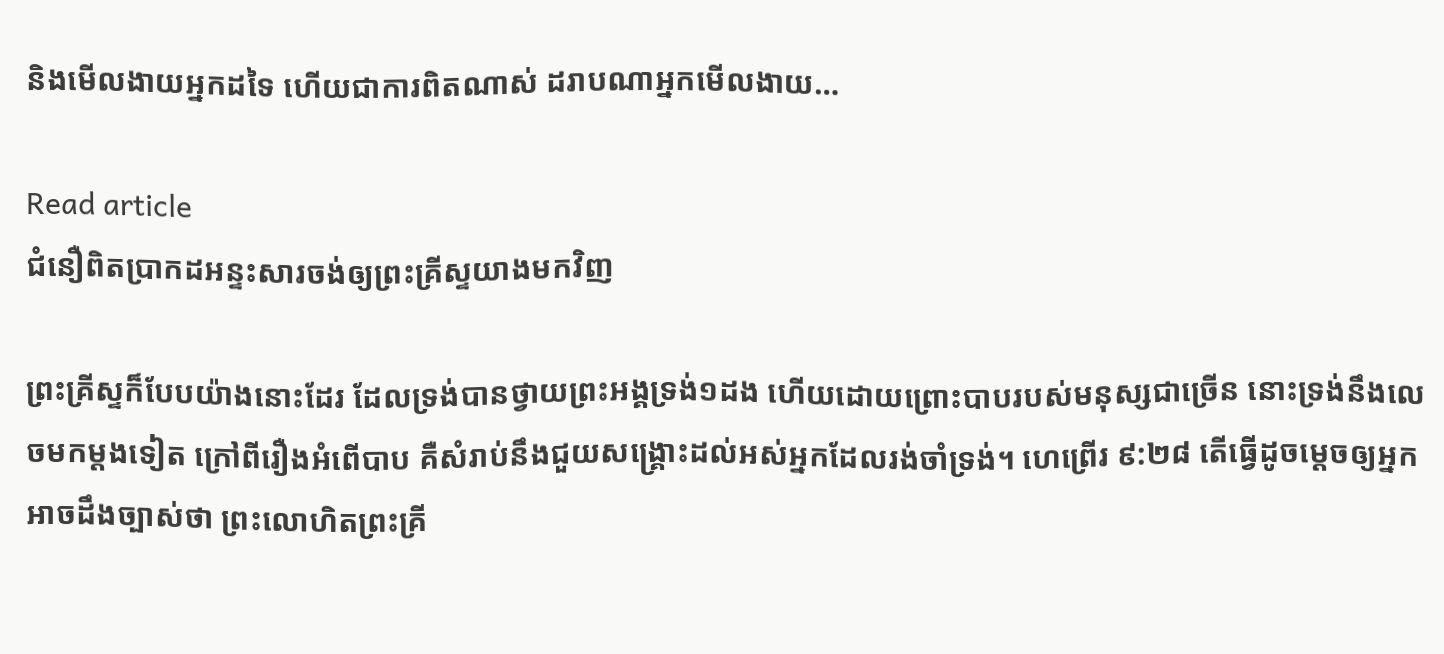និងមើលងាយអ្នកដទៃ ហើយជាការពិតណាស់ ដរាបណាអ្នកមើលងាយ…

Read article
ជំនឿពិតប្រាកដអន្ទះសារចង់ឲ្យព្រះគ្រីស្ទយាងមកវិញ

ព្រះគ្រីស្ទក៏បែបយ៉ាងនោះដែរ ដែលទ្រង់បានថ្វាយព្រះអង្គទ្រង់១ដង ហើយដោយព្រោះបាបរបស់មនុស្សជាច្រើន នោះទ្រង់នឹងលេចមកម្តងទៀត ក្រៅពីរឿងអំពើបាប គឺសំរាប់នឹងជួយសង្គ្រោះដល់អស់អ្នកដែលរង់ចាំទ្រង់។ ហេព្រើរ ៩:២៨ តើធ្វើដូចម្តេចឲ្យអ្នកអាចដឹងច្បាស់ថា ព្រះលោហិតព្រះគ្រី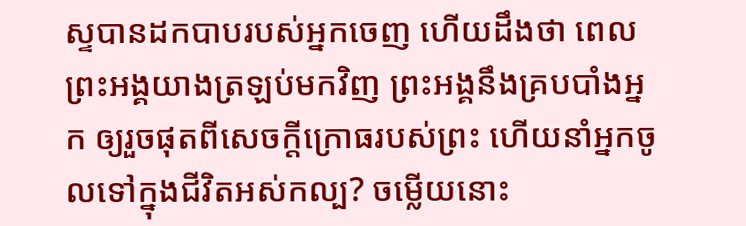ស្ទបានដកបាបរបស់អ្នកចេញ ហើយដឹងថា ពេលព្រះអង្គយាងត្រឡប់មកវិញ ព្រះអង្គនឹងគ្របបាំងអ្នក ឲ្យរួចផុតពីសេចក្តីក្រោធរបស់ព្រះ ហើយនាំអ្នកចូលទៅក្នុងជីវិតអស់កល្ប? ចម្លើយនោះ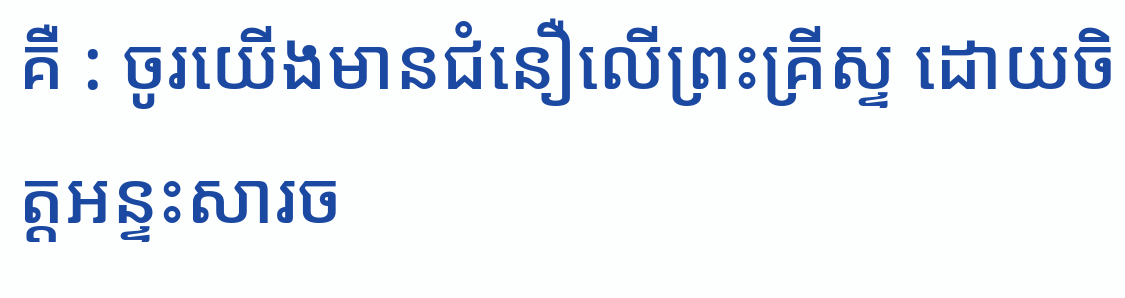គឺ : ចូរយើងមានជំនឿលើព្រះគ្រីស្ទ ដោយចិត្តអន្ទះសារច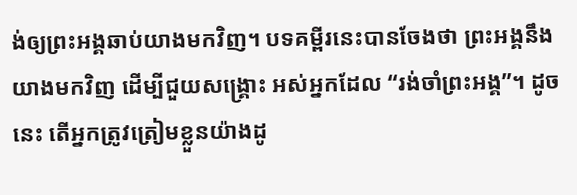ង់ឲ្យព្រះអង្គឆាប់យាងមកវិញ។ បទគម្ពីរនេះបានចែងថា ព្រះអង្គនឹងយាងមកវិញ ដើម្បីជួយសង្គ្រោះ អស់អ្នកដែល “រង់ចាំព្រះអង្គ”។ ដូចនេះ តើអ្នកត្រូវត្រៀមខ្លួនយ៉ាងដូ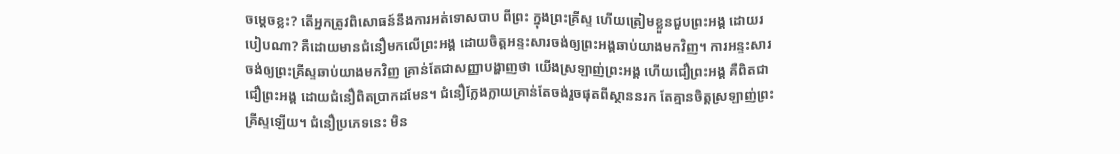ចម្តេចខ្លះ? តើអ្នកត្រូវពិសោធន៍នឹងការអត់ទោសបាប ពីព្រះ ក្នុងព្រះគ្រីស្ទ ហើយត្រៀមខ្លួនជួបព្រះអង្គ ដោយរបៀបណា? គឺដោយមានជំនឿមកលើព្រះអង្គ ដោយចិត្តអន្ទះសារចង់ឲ្យព្រះអង្គឆាប់យាងមកវិញ។ ការអន្ទះសារចង់ឲ្យព្រះគ្រីស្ទឆាប់យាងមកវិញ គ្រាន់តែជាសញ្ញាបង្ហាញថា យើងស្រឡាញ់ព្រះអង្គ ហើយជឿព្រះអង្គ គឺពិតជាជឿព្រះអង្គ ដោយជំនឿពិតប្រាកដមែន។ ជំនឿក្លែងក្លាយគ្រាន់តែចង់រួចផុតពីស្ថាននរក តែគ្មានចិត្តស្រឡាញ់ព្រះគ្រីស្ទឡើយ។ ជំនឿប្រភេទនេះ មិន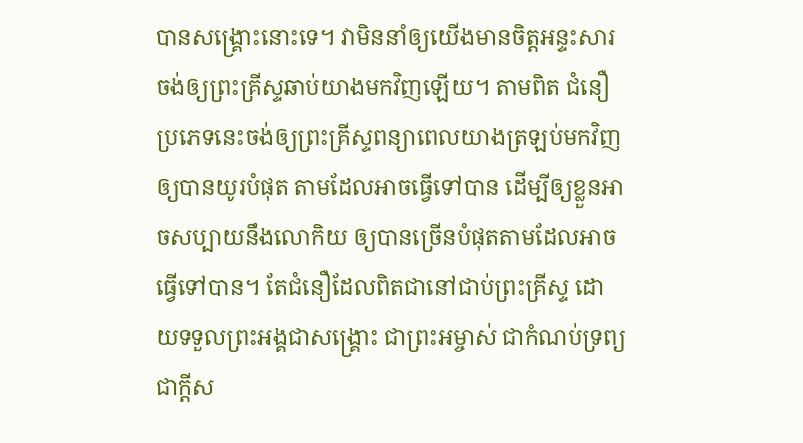បានសង្គ្រោះនោះទេ។ វាមិននាំឲ្យយើងមានចិត្តអន្ទះសារចង់ឲ្យព្រះគ្រីស្ទឆាប់យាងមកវិញឡើយ។ តាមពិត ជំនឿប្រភេទនេះចង់ឲ្យព្រះគ្រីស្ទពន្យាពេលយាងត្រឡប់មកវិញ ឲ្យបានយូរបំផុត តាមដែលអាចធ្វើទៅបាន ដើម្បីឲ្យខ្លួនអាចសប្បាយនឹងលោកិយ ឲ្យបានច្រើនបំផុតតាមដែលអាចធ្វើទៅបាន។ តែជំនឿដែលពិតជានៅជាប់ព្រះគ្រីស្ទ ដោយទទួលព្រះអង្គជាសង្គ្រោះ ជាព្រះអម្ចាស់ ជាកំណប់ទ្រព្យ ជាក្តីស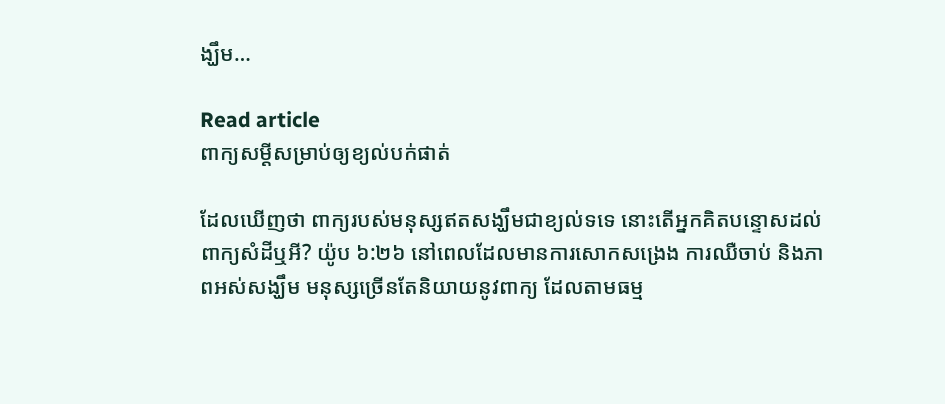ង្ឃឹម…

Read article
ពាក្យសម្ដីសម្រាប់ឲ្យខ្យល់បក់ផាត់

ដែលឃើញថា ពាក្យរបស់មនុស្សឥតសង្ឃឹមជាខ្យល់ទទេ នោះតើអ្នកគិតបន្ទោសដល់ពាក្យសំដីឬអី? យ៉ូប ៦:២៦ នៅពេលដែលមានការសោកសង្រេង ការឈឺចាប់ និងភាពអស់សង្ឃឹម មនុស្សច្រើនតែនិយាយនូវពាក្យ ដែលតាមធម្ម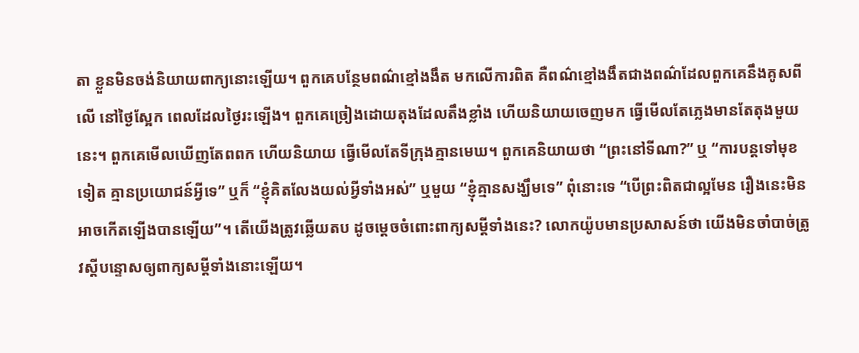តា ខ្លួនមិនចង់និយាយពាក្យនោះឡើយ។ ពួកគេបន្ថែមពណ៌ខ្មៅងងឹត មកលើការពិត គឺពណ៌ខ្មៅងងឹតជាងពណ៌ដែលពួកគេនឹងគូសពីលើ នៅថ្ងៃស្អែក ពេលដែលថ្ងៃរះឡើង។ ពួកគេច្រៀងដោយតុងដែលតឹងខ្លាំង ហើយនិយាយចេញមក ធ្វើមើលតែភ្លេងមានតែតុងមួយនេះ។ ពួកគេមើលឃើញតែពពក ហើយនិយាយ ធ្វើមើលតែទីក្រុងគ្មានមេឃ។ ពួកគេនិយាយថា “ព្រះនៅទីណា?” ឬ “ការបន្តទៅមុខទៀត គ្មានប្រយោជន៍អ្វីទេ” ឬក៏ “ខ្ញុំគិតលែងយល់អ្វីទាំងអស់” ឬមួយ “ខ្ញុំគ្មានសង្ឃឹមទេ” ពុំនោះទេ “បើព្រះពិតជាល្អមែន រឿងនេះមិនអាចកើតឡើងបានឡើយ”។ តើយើងត្រូវឆ្លើយតប ដូចម្តេចចំពោះពាក្យសម្ដីទាំងនេះ? លោកយ៉ូបមានប្រសាសន៍ថា យើងមិនចាំបាច់ត្រូវស្តីបន្ទោសឲ្យពាក្យសម្ដីទាំងនោះឡើយ។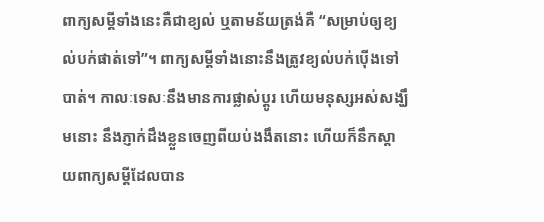ពាក្យសម្ដីទាំងនេះគឺជាខ្យល់ ឬតាមន័យត្រង់គឺ “សម្រាប់ឲ្យខ្យល់បក់ផាត់ទៅ”។ ពាក្យសម្ដីទាំងនោះនឹងត្រូវខ្យល់បក់ប៉ើងទៅបាត់។ កាលៈទេសៈនឹងមានការផ្លាស់ប្តូរ ហើយមនុស្សអស់សង្ឃឹមនោះ នឹងភ្ញាក់ដឹងខ្លួនចេញពីយប់ងងឹតនោះ ហើយក៏នឹកស្តាយពាក្យសម្ដីដែលបាន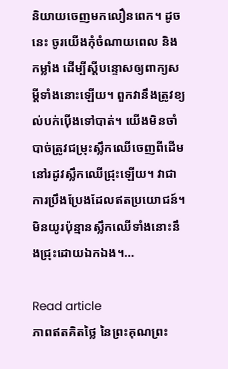និយាយចេញមកលឿនពេក។ ដូចនេះ ចូរយើងកុំចំណាយពេល និងកម្លាំង ដើម្បីស្តីបន្ទោសឲ្យពាក្យសម្ដីទាំងនោះឡើយ។ ពួកវានឹងត្រូវខ្យល់បក់ប៉ើងទៅបាត់។ យើងមិនចាំបាច់ត្រូវជម្រុះស្លឹកឈើចេញពីដើម នៅរដូវស្លឹកឈើជ្រុះឡើយ។ វាជាការប្រឹងប្រែងដែលឥតប្រយោជន៍។ មិនយូរប៉ុន្មានស្លឹកឈើទាំងនោះនឹងជ្រុះដោយឯកឯង។…

Read article
ភាពឥតគិតថ្លៃ នៃព្រះគុណព្រះ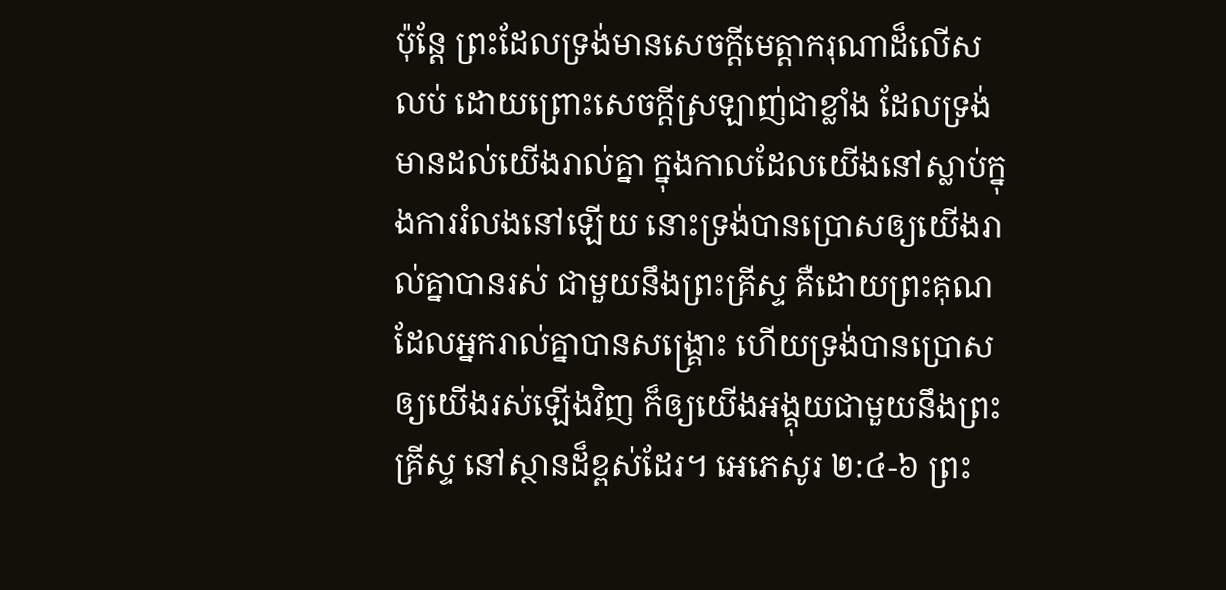ប៉ុន្តែ ព្រះដែលទ្រង់មានសេចក្តីមេត្តាករុណាដ៏លើសលប់ ដោយព្រោះសេចក្តីស្រឡាញ់ជាខ្លាំង ដែលទ្រង់មានដល់យើងរាល់គ្នា ក្នុងកាលដែលយើងនៅស្លាប់ក្នុងការរំលងនៅឡើយ នោះទ្រង់បានប្រោសឲ្យយើងរាល់គ្នាបានរស់ ជាមួយនឹងព្រះគ្រីស្ទ គឺដោយព្រះគុណ ដែលអ្នករាល់គ្នាបានសង្គ្រោះ ហើយទ្រង់បានប្រោសឲ្យយើងរស់ឡើងវិញ ក៏ឲ្យយើងអង្គុយជាមួយនឹងព្រះគ្រីស្ទ នៅស្ថានដ៏ខ្ពស់ដែរ។ អេភេសូរ ២:៤-៦ ព្រះ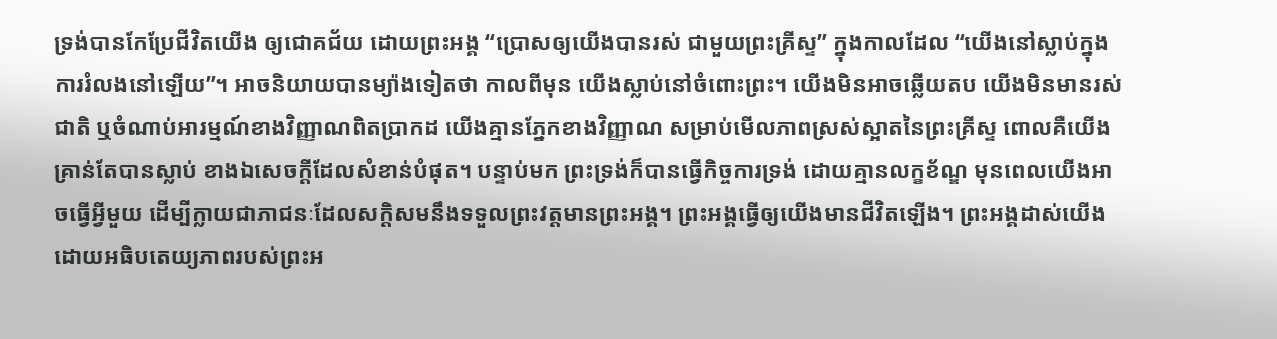ទ្រង់បានកែប្រែជីវិតយើង ឲ្យជោគជ័យ ដោយព្រះអង្គ “ប្រោសឲ្យយើងបានរស់ ជាមួយព្រះគ្រីស្ទ” ក្នុងកាលដែល “យើងនៅស្លាប់ក្នុងការរំលងនៅឡើយ”។ អាចនិយាយបានម្យ៉ាងទៀតថា កាលពីមុន យើងស្លាប់នៅចំពោះព្រះ។ យើងមិនអាចឆ្លើយតប យើងមិនមានរស់ជាតិ ឬចំណាប់អារម្មណ៍ខាងវិញ្ញាណពិតប្រាកដ យើងគ្មានភ្នែកខាងវិញ្ញាណ សម្រាប់មើលភាពស្រស់ស្អាតនៃព្រះគ្រីស្ទ ពោលគឺយើងគ្រាន់តែបានស្លាប់ ខាងឯសេចក្តីដែលសំខាន់បំផុត។ បន្ទាប់មក ព្រះទ្រង់ក៏បានធ្វើកិច្ចការទ្រង់ ដោយគ្មានលក្ខខ័ណ្ឌ មុនពេលយើងអាចធ្វើអ្វីមួយ ដើម្បីក្លាយជាភាជនៈដែលសក្តិសមនឹងទទួលព្រះវត្តមានព្រះអង្គ។ ព្រះអង្គធ្វើឲ្យយើងមានជីវិតឡើង។ ព្រះអង្គដាស់យើង ដោយអធិបតេយ្យភាពរបស់ព្រះអ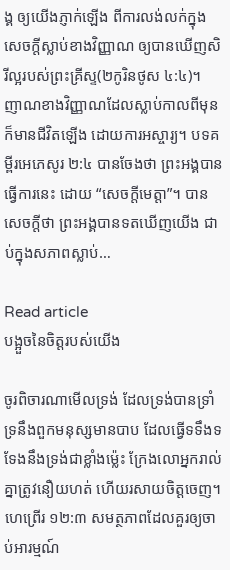ង្គ ឲ្យយើងភ្ញាក់ឡើង ពីការលង់លក់ក្នុងសេចក្តីស្លាប់ខាងវិញ្ញាណ ឲ្យបានឃើញសិរីល្អរបស់ព្រះគ្រីស្ទ(២កូរិនថូស ៤:៤)។ ញាណខាងវិញ្ញាណដែលស្លាប់កាលពីមុន ក៏មានជីវិតឡើង ដោយការអស្ចារ្យ។ បទគម្ពីរអេភេសូរ ២:៤ បានចែងថា ព្រះអង្គបានធ្វើការនេះ ដោយ “សេចក្តីមេត្តា”។ បានសេចក្តីថា ព្រះអង្គបានទតឃើញយើង ជាប់ក្នុងសភាពស្លាប់…

Read article
បង្អួចនៃចិត្តរបស់យើង

ចូរពិចារណាមើលទ្រង់ ដែលទ្រង់បានទ្រាំទ្រនឹងពួកមនុស្សមានបាប ដែលធ្វើទទឹងទទែងនឹងទ្រង់ជាខ្លាំងម៉្លេះ ក្រែងលោអ្នករាល់គ្នាត្រូវនឿយហត់ ហើយរសាយចិត្តចេញ។ ហេព្រើរ ១២:៣ សមត្ថភាពដែលគួរឲ្យចាប់អារម្មណ៍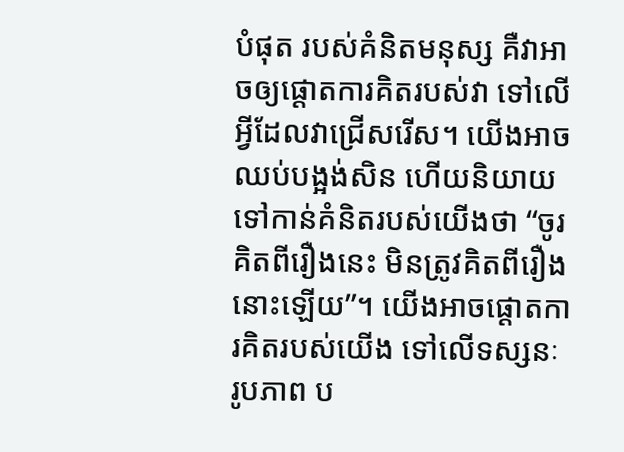បំផុត របស់គំនិតមនុស្ស គឺវាអាចឲ្យផ្ដោតការគិតរបស់វា ទៅលើអ្វីដែលវាជ្រើសរើស។ យើងអាចឈប់បង្អង់សិន ហើយនិយាយទៅកាន់គំនិតរបស់យើងថា “ចូរគិតពីរឿងនេះ មិនត្រូវគិតពីរឿងនោះឡើយ”។ យើងអាចផ្ដោតការគិតរបស់យើង ទៅលើទស្សនៈ រូបភាព ប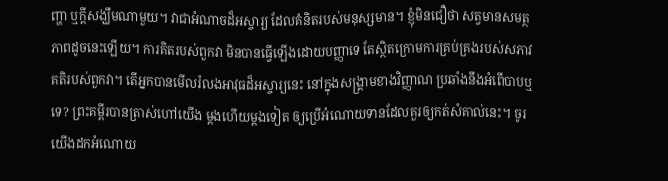ញ្ហា ឬក្តីសង្ឃឹមណាមួយ។ វាជាអំណាចដ៏អស្ចារ្យ ដែលគំនិតរបស់មនុស្សមាន។ ខ្ញុំមិនជឿថា សត្វមានសមត្ថភាពដូចនេះឡើយ។ ការគិតរបស់ពួកវា មិនបានធ្វើឡើងដោយបញ្ញាទេ តែស្ថិតក្រោមការគ្រប់គ្រងរបស់សភាវគតិរបស់ពួកវា។ តើអ្នកបានមើលរំលងអាវុធដ៏អស្ចារ្យនេះ នៅក្នុងសង្គ្រាមខាងវិញ្ញាណ ប្រឆាំងនឹងអំពើបាបឬទេ? ព្រះគម្ពីរបានត្រាស់ហៅយើង ម្តងហើយម្តងទៀត ឲ្យប្រើអំណោយទានដែលគួរឲ្យកត់សំគាល់នេះ។ ចូរយើងដកអំណោយ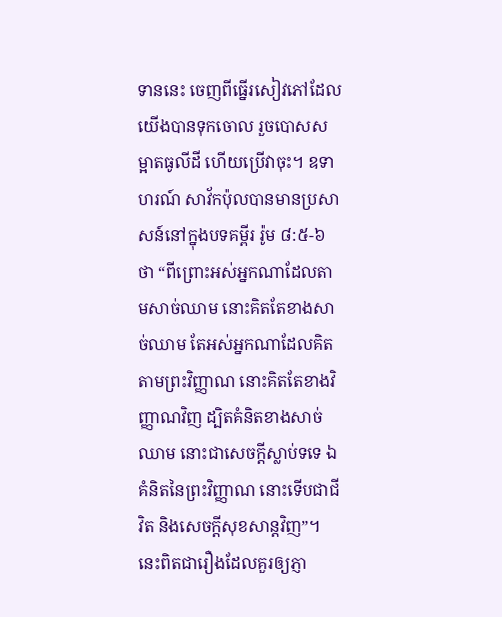ទាននេះ ចេញពីធ្នើរសៀវភៅដែលយើងបានទុកចោល រួចបោសសម្អាតធូលីដី ហើយប្រើវាចុះ។ ឧទាហរណ៍ សាវ័កប៉ុលបានមានប្រសាសន៍នៅក្នុងបទគម្ពីរ រ៉ូម ៨:៥-៦ ថា “ពីព្រោះអស់អ្នកណាដែលតាមសាច់ឈាម នោះគិតតែខាងសាច់ឈាម តែអស់អ្នកណាដែលគិតតាមព្រះវិញ្ញាណ នោះគិតតែខាងវិញ្ញាណវិញ ដ្បិតគំនិតខាងសាច់ឈាម នោះជាសេចក្តីស្លាប់ទទេ ឯគំនិតនៃព្រះវិញ្ញាណ នោះទើបជាជីវិត និងសេចក្តីសុខសាន្តវិញ”។ នេះពិតជារឿងដែលគួរឲ្យភ្ញា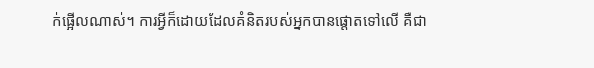ក់ផ្អើលណាស់។ ការអ្វីក៏ដោយដែលគំនិតរបស់អ្នកបានផ្ដោតទៅលើ គឺជា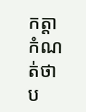កត្តាកំណត់ថា ប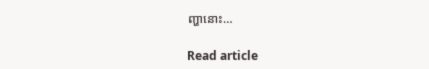ញ្ហានោះ…

Read article